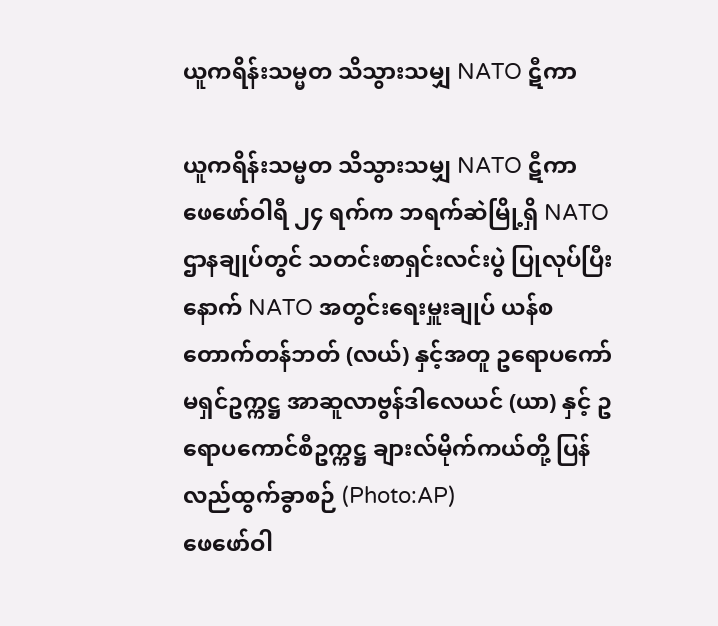ယူကရိန်းသမ္မတ သိသွားသမျှ NATO ဋီကာ

ယူကရိန်းသမ္မတ သိသွားသမျှ NATO ဋီကာ
ဖေဖော်ဝါရီ ၂၄ ရက်က ဘရက်ဆဲမြို့ရှိ NATO ဌာနချုပ်တွင် သတင်းစာရှင်းလင်းပွဲ ပြုလုပ်ပြီးနောက် NATO အတွင်းရေးမှူးချုပ် ယန်စတောက်တန်ဘတ် (လယ်) နှင့်အတူ ဥရောပကော်မရှင်ဥက္ကဋ္ဌ အာဆူလာဗွန်ဒါလေယင် (ယာ) နှင့် ဥရောပကောင်စီဥက္ကဋ္ဌ ချားလ်မိုက်ကယ်တို့ ပြန်လည်ထွက်ခွာစဉ် (Photo:AP)
ဖေဖော်ဝါ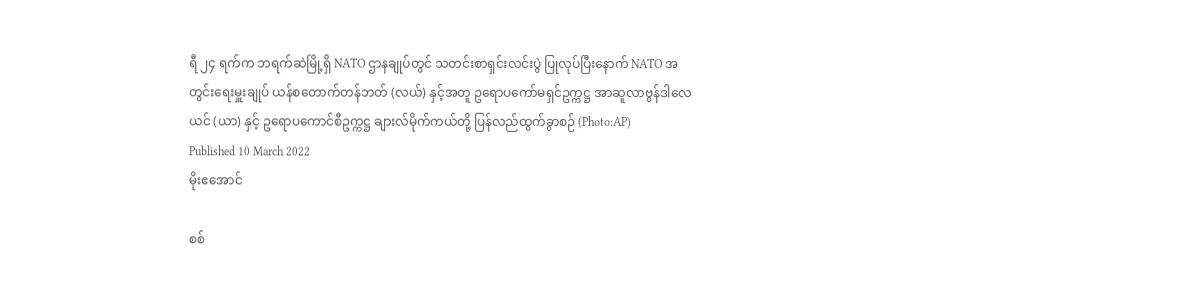ရီ ၂၄ ရက်က ဘရက်ဆဲမြို့ရှိ NATO ဌာနချုပ်တွင် သတင်းစာရှင်းလင်းပွဲ ပြုလုပ်ပြီးနောက် NATO အတွင်းရေးမှူးချုပ် ယန်စတောက်တန်ဘတ် (လယ်) နှင့်အတူ ဥရောပကော်မရှင်ဥက္ကဋ္ဌ အာဆူလာဗွန်ဒါလေယင် (ယာ) နှင့် ဥရောပကောင်စီဥက္ကဋ္ဌ ချားလ်မိုက်ကယ်တို့ ပြန်လည်ထွက်ခွာစဉ် (Photo:AP)
Published 10 March 2022
မိုးဧအောင်

စစ်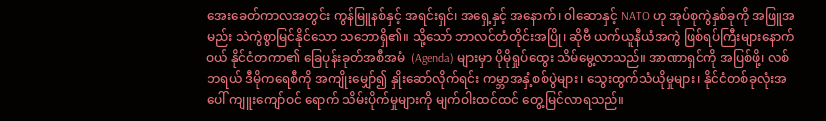အေးခေတ်ကာလအတွင်း ကွန်မြူနစ်နှင့် အရင်းရှင်၊ အရှေ့နှင့် အနောက်၊ ၀ါဆောနှင့် NATO ဟု အုပ်စုကွဲနှစ်ခုကို အဖြူအမည်း သဲကွဲစွာမြင်နိုင်သော သဘောရှိ၏။ သို့သော် ဘာလင်တံတိုင်းအပြို၊ ဆိုဗီ ယက်ယူနီယံအကွဲ ဖြစ်ရပ်ကြီးများနောက်ဝယ် နိုင်ငံတကာ၏ ခြေပုန်းခုတ်အစီအမံ  (Agenda) များမှာ ပိုမိုရှုပ်ထွေး သိမ်မွေ့လာသည်။ အာဏာရှင်ကို အပြစ်ဖို့၊ လစ်ဘရယ် ဒီမိုကရေစီကို အကျိုးမျှော်၍ နှိုးဆော်လိုက်ရင်း ကမ္ဘာအနှံ့စစ်ပွဲများ၊ သွေးထွက်သံယိုမှုများ၊ နိုင်ငံတစ်ခုလုံးအပေါ် ကျူးကျော်ဝင် ရောက် သိမ်းပိုက်မှုများကို မျက်ဝါးထင်ထင် တွေ့မြင်လာရသည်။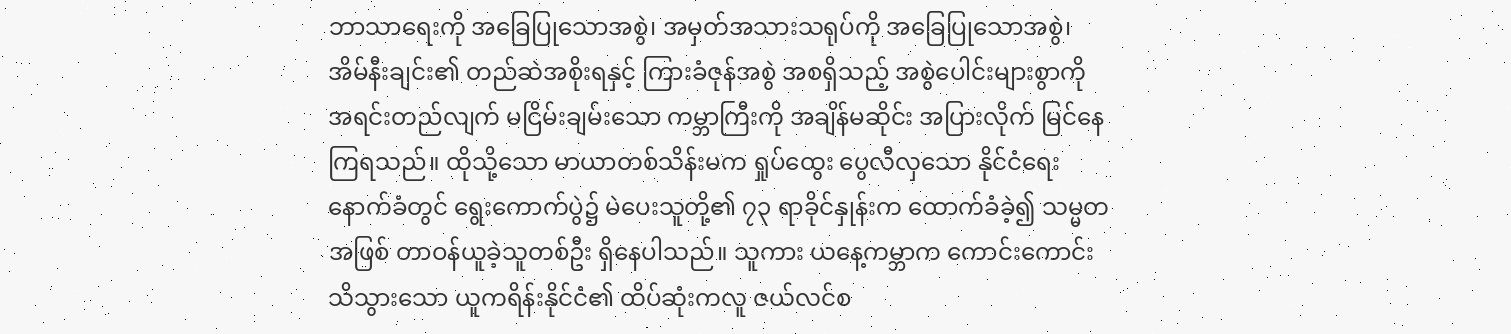ဘာသာရေးကို အခြေပြုသောအစွဲ၊ အမှတ်အသားသရုပ်ကို အခြေပြုသောအစွဲ၊ အိမ်နီးချင်း၏ တည်ဆဲအစိုးရနှင့် ကြားခံဇုန်အစွဲ အစရှိသည့် အစွဲပေါင်းများစွာကို အရင်းတည်လျက် မငြိမ်းချမ်းသော ကမ္ဘာကြီးကို အချိန်မဆိုင်း အပြားလိုက် မြင်နေကြရသည်။ ထိုသို့သော မာယာတစ်သိန်းမက ရှုပ်ထွေး ပွေလီလှသော နိုင်ငံရေးနောက်ခံတွင် ရွေးကောက်ပွဲ၌ မဲပေးသူတို့၏ ၇၃ ရာခိုင်နှုန်းက ထောက်ခံခဲ့၍ သမ္မတအဖြစ် တာဝန်ယူခဲ့သူတစ်ဦး ရှိနေပါသည်။ သူကား ယနေ့ကမ္ဘာက ကောင်းကောင်းသိသွားသော ယူကရိန်းနိုင်ငံ၏ ထိပ်ဆုံးကလူ ဇယ်လင်စ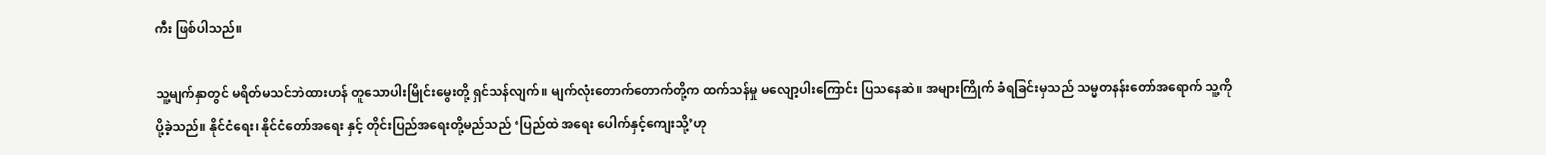ကီး ဖြစ်ပါသည်။

သူ့မျက်နှာတွင် မရိတ်မသင်ဘဲထားဟန် တူသောပါးမြိုင်းမွေးတို့ ရှင်သန်လျက်။ မျက်လုံးတောက်တောက်တို့က ထက်သန်မှု မလျော့ပါးကြောင်း ပြသနေဆဲ။ အများကြိုက် ခံရခြင်းမှသည် သမ္မတနန်းတော်အရောက် သူ့ကို ပို့ခဲ့သည်။ နိုင်ငံရေး၊ နိုင်ငံတော်အရေး နှင့် တိုင်းပြည်အရေးတို့မည်သည် ‘ပြည်ထဲ အရေး ပေါက်နှင့်ကျေးသို့’ဟု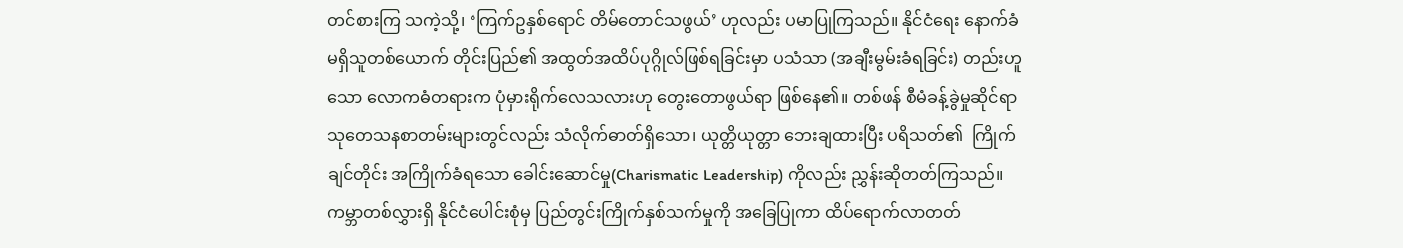တင်စားကြ သကဲ့သို့၊ ‘ကြက်ဥနှစ်ရောင် တိမ်တောင်သဖွယ်’ ဟုလည်း ပမာပြုကြသည်။ နိုင်ငံရေး နောက်ခံမရှိသူတစ်ယောက် တိုင်းပြည်၏ အထွတ်အထိပ်ပုဂ္ဂိုလ်ဖြစ်ရခြင်းမှာ ပသံသာ (အချီးမွမ်းခံရခြင်း) တည်းဟူသော လောကဓံတရားက ပုံမှားရိုက်လေသလားဟု တွေးတောဖွယ်ရာ ဖြစ်နေ၏။ တစ်ဖန် စီမံခန့်ခွဲမှုဆိုင်ရာ သုတေသနစာတမ်းများတွင်လည်း သံလိုက်ဓာတ်ရှိသော၊ ယုတ္တိယုတ္တာ ဘေးချထားပြီး ပရိသတ်၏  ကြိုက်ချင်တိုင်း အကြိုက်ခံရသော ခေါင်းဆောင်မှု(Charismatic Leadership) ကိုလည်း ညွှန်းဆိုတတ်ကြသည်။ ကမ္ဘာတစ်လွှားရှိ နိုင်ငံပေါင်းစုံမှ ပြည်တွင်းကြိုက်နှစ်သက်မှုကို အခြေပြုကာ ထိပ်ရောက်လာတတ်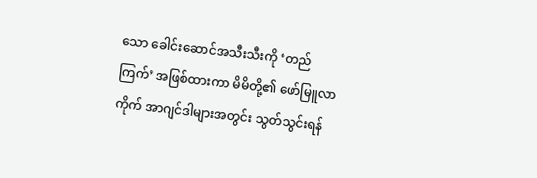သော ခေါင်းဆောင်အသီးသီးကို ‘တည်ကြက်’ အဖြစ်ထားကာ မိမိတို့၏ ဖော်မြူလာကိုက် အာဂျင်ဒါများအတွင်း သွတ်သွင်းရန်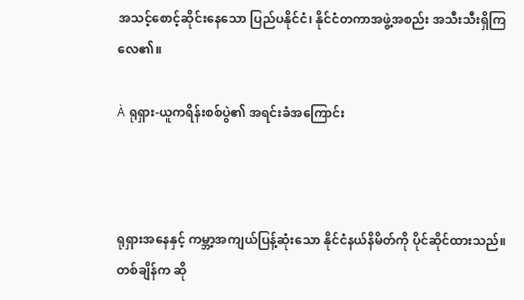အသင့်စောင့်ဆိုင်းနေသော ပြည်ပနိုင်ငံ၊ နိုင်ငံတကာအဖွဲ့အစည်း အသီးသီးရှိကြလေ၏။

À ရုရှား-ယူကရိန်းစစ်ပွဲ၏ အရင်းခံအကြောင်း



ရုရှားအနေနှင့် ကမ္ဘာ့အကျယ်ပြန့်ဆုံးသော နိုင်ငံနယ်နိမိတ်ကို ပိုင်ဆိုင်ထားသည်။ တစ်ချိန်က ဆို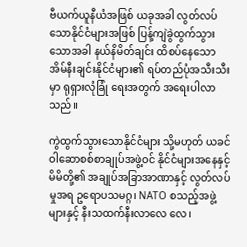ဗီယက်ယူနီယံအဖြစ် ယခုအခါ လွတ်လပ်သောနိုင်ငံများအဖြစ် ပြန့်ကျဲခွဲထွက်သွားသောအခါ နယ်နိမိတ်ချင်း ထိစပ်နေသော အိမ်နီးချင်းနိုင်ငံများ၏ ရပ်တည်ပုံအသီးသီးမှာ ရုရှားလုံခြုံ ရေးအတွက် အရေးပါလာသည်။

ကွဲထွက်သွားသောနိုင်ငံများ သို့မဟုတ် ယခင်ဝါဆောစစ်စာချုပ်အဖွဲ့ဝင် နိုင်ငံများအနေနှင့် မိမိတို့၏ အချုပ်အခြာအာဏာနှင့် လွတ်လပ်မှုအရ ဥရောပသမဂ္ဂ၊ NATO စသည့်အဖွဲ့များနှင့် နီးသထက်နီးလာလေ လေ၊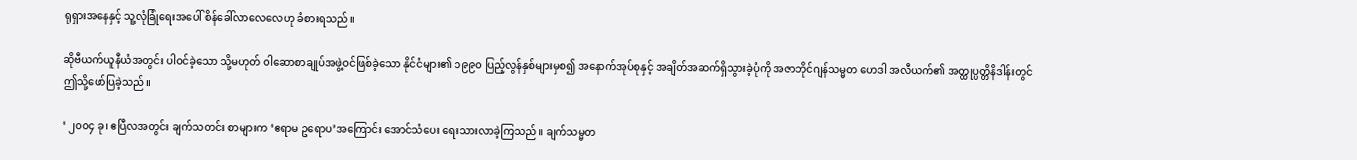ရုရှားအနေနှင့် သူ့လုံခြုံရေးအပေါ် စိန်ခေါ်လာလေလေဟု ခံစားရသည်။

ဆိုဗီယက်ယူနီယံအတွင်း ပါဝင်ခဲ့သော သို့မဟုတ် ၀ါဆောစာချုပ်အဖွဲ့ဝင်ဖြစ်ခဲ့သော နိုင်ငံများ၏ ၁၉၉၀ ပြည့်လွန်နှစ်များမှစ၍ အနောက်အုပ်စုနှင့် အချိတ်အဆက်ရှိသွားခဲ့ပုံကို အဇာဘိုင်ဂျန်သမ္မတ ဟေဒါ အလီယက်၏ အတ္ထုပ္ပတ္တိနိဒါန်းတွင် ဤသို့ဖော်ပြခဲ့သည်။

‘ ၂၀၀၄ ခု၊ ဧပြီလအတွင်း ချက်သတင်း စာများက ‘ဧရာမ ဥရောပ’အကြောင်း အောင်သံပေး ရေးသားလာခဲ့ကြသည်။ ချက်သမ္မတ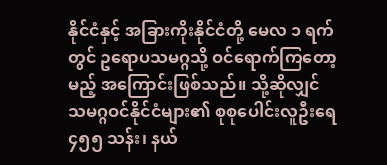နိုင်ငံနှင့် အခြားကိုးနိုင်ငံတို့ မေလ ၁ ရက်တွင် ဥရောပသမဂ္ဂသို့ ဝင်ရောက်ကြတော့မည့် အကြောင်းဖြစ်သည်။ သို့ဆိုလျှင် သမဂ္ဂဝင်နိုင်ငံများ၏ စုစုပေါင်းလူဦးရေ ၄၅၅ သန်း၊ နယ်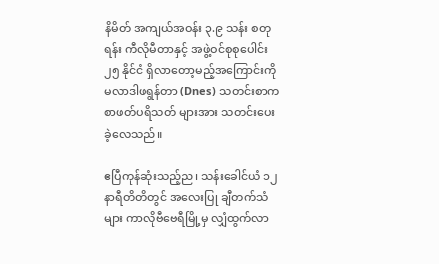နိမိတ် အကျယ်အဝန်း ၃.၉ သန်း စတုရန်း ကီလိုမီတာနှင့် အဖွဲ့ဝင်စုစုပေါင်း ၂၅ နိုင်ငံ ရှိလာတော့မည့်အကြောင်းကို မလာဒါဖရွန်တာ (Dnes) သတင်းစာက စာဖတ်ပရိသတ် များအား သတင်းပေးခဲ့လေသည်။

ဧပြီကုန်ဆုံးသည့်ည၊ သန်းခေါင်ယံ ၁၂ နာရီတိတိတွင် အလေးပြု ချီတက်သံများ ကာလိုဗီဗေရီမြို့မှ လျှံထွက်လာ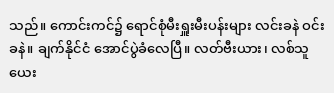သည်။ ကောင်းကင်၌ ရောင်စုံမီးရှူးမီးပန်းများ လင်းခနဲ ဝင်းခနဲ။ ချက်နိုင်ငံ အောင်ပွဲခံလေပြီ။ လတ်ဗီးယား၊ လစ်သူယေး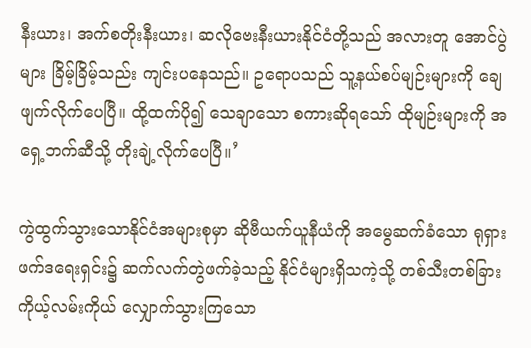နီးယား၊ အက်စတိုးနီးယား၊ ဆလိုဗေးနီးယားနိုင်ငံတို့သည် အလားတူ အောင်ပွဲများ ခြိမ့်ခြိမ့်သည်း ကျင်းပနေသည်။ ဥရောပသည် သူ့နယ်စပ်မျဉ်းများကို ချေဖျက်လိုက်ပေပြီ။ ထို့ထက်ပို၍ သေချာသော စကားဆိုရသော် ထိုမျဉ်းများကို အရှေ့ဘက်ဆီသို့ တိုးချဲ့လိုက်ပေပြီ။’

ကွဲထွက်သွားသောနိုင်ငံအများစုမှာ ဆိုဗီယက်ယူနီယံကို အမွေဆက်ခံသော ရုရှားဖက်ဒရေးရှင်း၌ ဆက်လက်တွဲဖက်ခဲ့သည့် နိုင်ငံများရှိသကဲ့သို့ တစ်သီးတစ်ခြား ကိုယ့်လမ်းကိုယ် လျှောက်သွားကြသော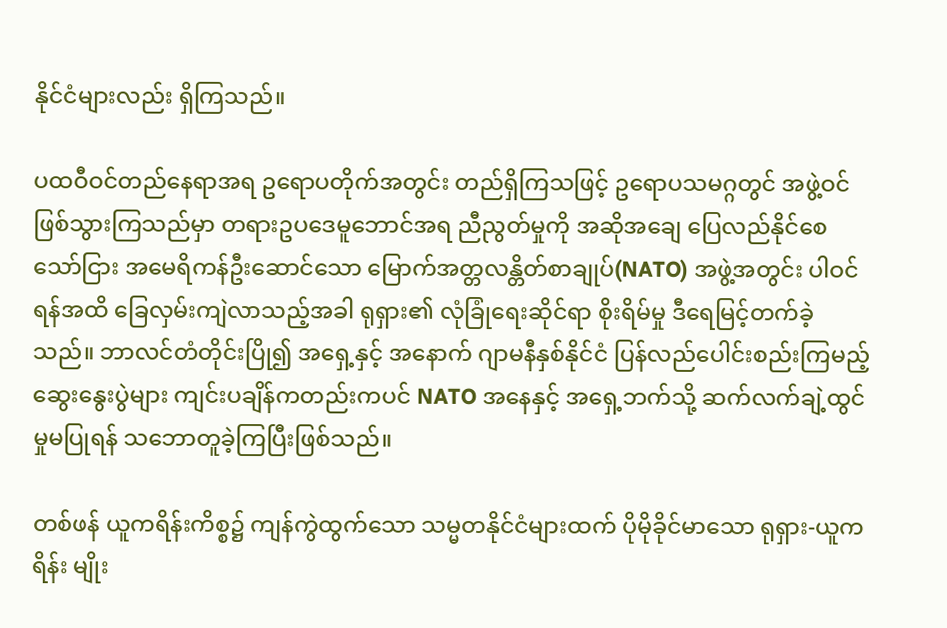နိုင်ငံများလည်း ရှိကြသည်။

ပထဝီဝင်တည်နေရာအရ ဥရောပတိုက်အတွင်း တည်ရှိကြသဖြင့် ဥရောပသမဂ္ဂတွင် အဖွဲ့ဝင်ဖြစ်သွားကြသည်မှာ တရားဥပဒေမူဘောင်အရ ညီညွတ်မှုကို အဆိုအချေ ပြေလည်နိုင်စေသော်ငြား အမေရိကန်ဦးဆောင်သော မြောက်အတ္တလန္တိတ်စာချုပ်(NATO) အဖွဲ့အတွင်း ပါဝင်ရန်အထိ ခြေလှမ်းကျဲလာသည့်အခါ ရုရှား၏ လုံခြုံရေးဆိုင်ရာ စိုးရိမ်မှု ဒီရေမြင့်တက်ခဲ့သည်။ ဘာလင်တံတိုင်းပြို၍ အရှေ့နှင့် အနောက် ဂျာမနီနှစ်နိုင်ငံ ပြန်လည်ပေါင်းစည်းကြမည့် ဆွေးနွေးပွဲများ ကျင်းပချိန်ကတည်းကပင် NATO အနေနှင့် အရှေ့ဘက်သို့ ဆက်လက်ချဲ့ထွင် မှုမပြုရန် သဘောတူခဲ့ကြပြီးဖြစ်သည်။

တစ်ဖန် ယူကရိန်းကိစ္စ၌ ကျန်ကွဲထွက်သော သမ္မတနိုင်ငံများထက် ပိုမိုခိုင်မာသော ရုရှား-ယူကရိန်း မျိုး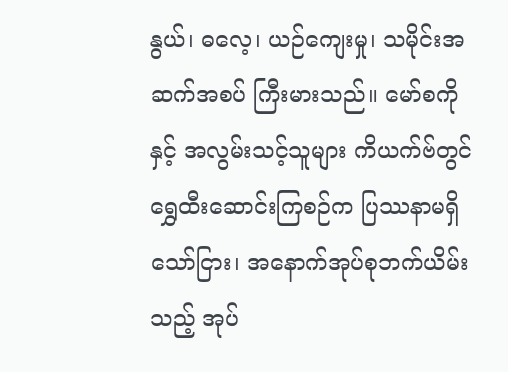နွယ်၊ ဓလေ့၊ ယဉ်ကျေးမှု၊ သမိုင်းအဆက်အစပ် ကြီးမားသည်။ မော်စကို နှင့် အလွမ်းသင့်သူများ ကိယက်ဗ်တွင် ရွှေထီးဆောင်းကြစဉ်က ပြဿနာမရှိသော်ငြား၊ အနောက်အုပ်စုဘက်ယိမ်းသည့် အုပ်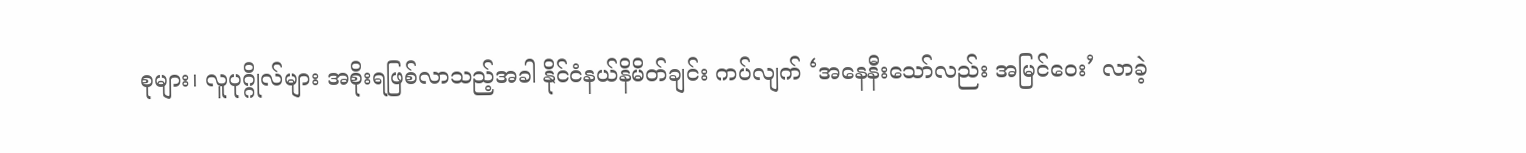စုများ၊ လူပုဂ္ဂိုလ်များ အစိုးရဖြစ်လာသည့်အခါ နိုင်ငံနယ်နိမိတ်ချင်း ကပ်လျက် ‘အနေနီးသော်လည်း အမြင်ဝေး’ လာခဲ့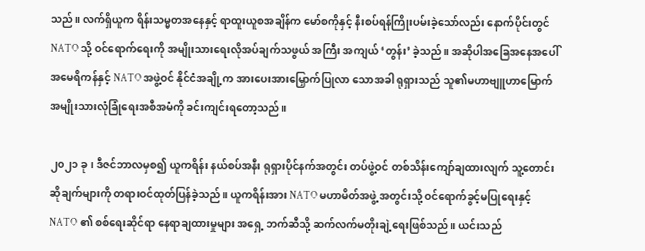သည်။ လက်ရှိယူက ရိန်းသမ္မတအနေနှင့် ရာထူးယူစအချိန်က မော်စကိုနှင့် နီးစပ်ရန်ကြိုးပမ်းခဲ့သော်လည်း နောက်ပိုင်းတွင် NATO သို့ ဝင်ရောက်ရေးကို အမျိုးသားရေးလိုအပ်ချက်သဖွယ် အကြီး အကျယ် ‘တွန်း’ ခဲ့သည်။ အဆိုပါအခြေအနေအပေါ် အမေရိကန်နှင့် NATO အဖွဲ့ဝင် နိုင်ငံအချို့က အားပေးအားမြှောက်ပြုလာ သောအခါ ရုရှားသည် သူ၏မဟာဗျူဟာမြောက် အမျိုးသားလုံခြုံရေးအစီအမံကို ခင်းကျင်းရတော့သည်။

၂၀၂၁ ခု၊ ဒီဇင်ဘာလမှစ၍ ယူကရိန်း နယ်စပ်အနီး ရုရှားပိုင်နက်အတွင်း တပ်ဖွဲ့ဝင် တစ်သိန်းကျော်ချထားလျက် သူ့တောင်းဆိုချက်များကို တရားဝင်ထုတ်ပြန်ခဲ့သည်။ ယူကရိန်းအား NATO မဟာမိတ်အဖွဲ့ အတွင်းသို့ ဝင်ရောက်ခွင့်မပြုရေးနှင့် NATO ၏ စစ်ရေးဆိုင်ရာ နေရာချထားမှုများ အရှေ့ ဘက်ဆီသို့ ဆက်လက်မတိုးချဲ့ရေးဖြစ်သည်။ ယင်းသည်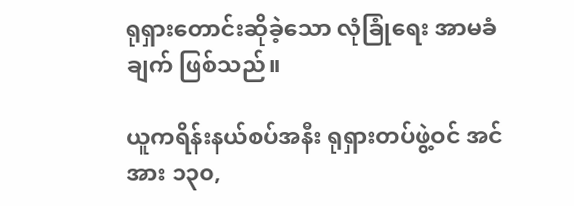ရုရှားတောင်းဆိုခဲ့သော လုံခြုံရေး အာမခံချက် ဖြစ်သည်။

ယူကရိန်းနယ်စပ်အနီး ရုရှားတပ်ဖွဲ့ဝင် အင်အား ၁၃၀,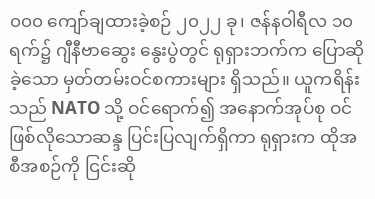၀၀၀ ကျော်ချထားခဲ့စဉ် ၂၀၂၂ ခု၊ ဇန်နဝါရီလ ၁၀ ရက်၌ ဂျီနီဗာဆွေး နွေးပွဲတွင် ရုရှားဘက်က ပြောဆိုခဲ့သော မှတ်တမ်းဝင်စကားများ ရှိသည်။ ယူကရိန်းသည် NATO သို့ ဝင်ရောက်၍ အနောက်အုပ်စု ဝင်ဖြစ်လိုသောဆန္ဒ ပြင်းပြလျက်ရှိကာ ရုရှားက ထိုအစီအစဉ်ကို ငြင်းဆို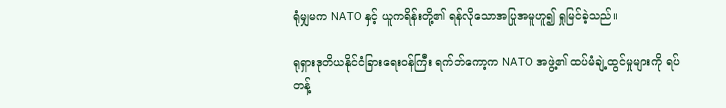ရုံမျှမက NATO နှင့် ယူကရိန်းတို့၏ ရန်လိုသောအပြုအမူဟူ၍ ရှုမြင်ခဲ့သည်။

ရုရှားဒုတိယနိုင်ငံခြားရေးဝန်ကြီး ရက်ဘ်ကော့က NATO အဖွဲ့၏ ထပ်မံချဲ့ထွင်မှုများကို ရပ်တန့်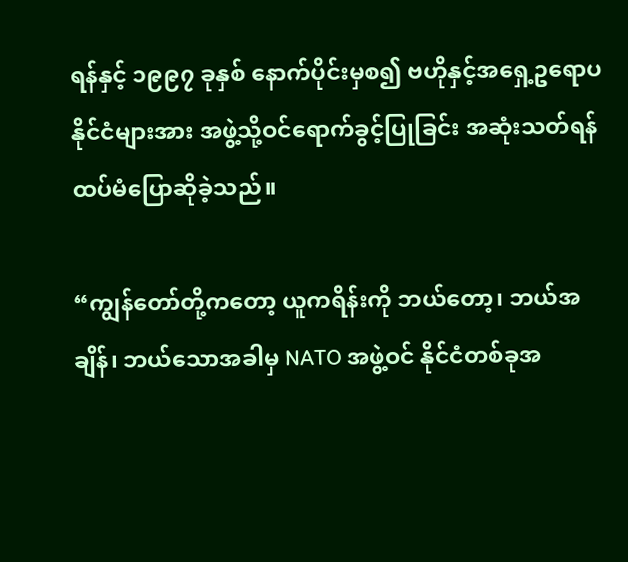ရန်နှင့် ၁၉၉၇ ခုနှစ် နောက်ပိုင်းမှစ၍ ဗဟိုနှင့်အရှေ့ဥရောပနိုင်ငံများအား အဖွဲ့သို့ဝင်ရောက်ခွင့်ပြုခြင်း အဆုံးသတ်ရန် ထပ်မံပြောဆိုခဲ့သည်။

“ကျွန်တော်တို့ကတော့ ယူကရိန်းကို ဘယ်တော့၊ ဘယ်အချိန်၊ ဘယ်သောအခါမှ NATO အဖွဲ့ဝင် နိုင်ငံတစ်ခုအ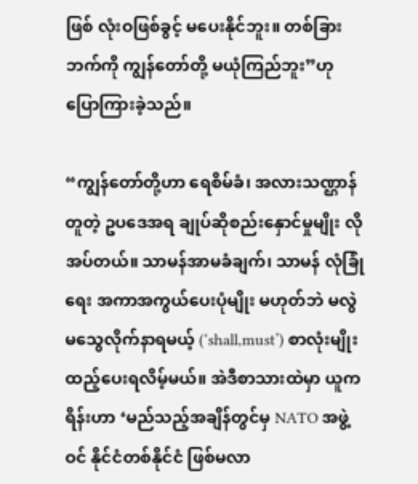ဖြစ် လုံးဝဖြစ်ခွင့် မပေးနိုင်ဘူး။ တစ်ခြားဘက်ကို ကျွန်တော်တို့ မယုံကြည်ဘူး”ဟု ပြောကြားခဲ့သည်။

“ကျွန်တော်တို့ဟာ ရေစိမ်ခံ၊ အလားသဏ္ဌာန်တူတဲ့ ဥပဒေအရ ချုပ်ဆိုစည်းနှောင်မှုမျိုး လိုအပ်တယ်။ သာမန်အာမခံချက်၊ သာမန် လုံခြုံရေး အကာအကွယ်ပေးပုံမျိုး မဟုတ်ဘဲ မလွဲမသွေလိုက်နာရမယ့် (‘shall,must’) စာလုံးမျိုး ထည့်ပေးရလိမ့်မယ်။ အဲဒီစာသားထဲမှာ ယူကရိန်းဟာ ‘မည်သည့်အချိန်တွင်မှ NATO အဖွဲ့ဝင် နိုင်ငံတစ်နိုင်ငံ ဖြစ်မလာ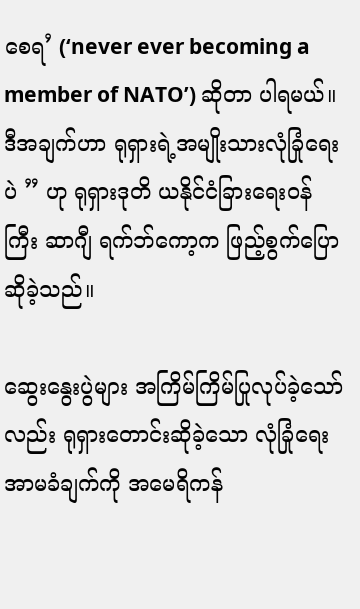စေရ’ (‘never ever becoming a member of NATO’) ဆိုတာ ပါရမယ်။ ဒီအချက်ဟာ ရုရှားရဲ့အမျိုးသားလုံခြုံရေးပဲ ” ဟု ရုရှားဒုတိ ယနိုင်ငံခြားရေးဝန်ကြီး ဆာဂျီ ရက်ဘ်ကော့က ဖြည့်စွက်ပြောဆိုခဲ့သည်။

ဆွေးနွေးပွဲများ အကြိမ်ကြိမ်ပြုလုပ်ခဲ့သော်လည်း ရုရှားတောင်းဆိုခဲ့သော လုံခြုံရေးအာမခံချက်ကို အမေရိကန်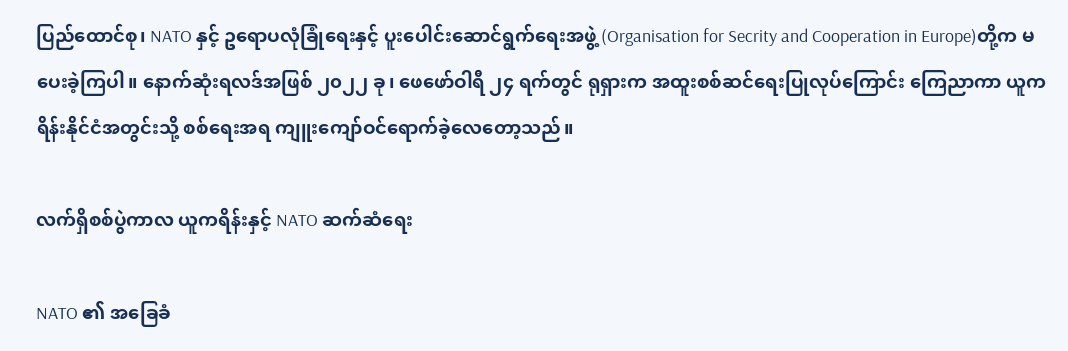ပြည်ထောင်စု၊ NATO နှင့် ဥရောပလုံခြုံရေးနှင့် ပူးပေါင်းဆောင်ရွက်ရေးအဖွဲ့ (Organisation for Secrity and Cooperation in Europe)တို့က မပေးခဲ့ကြပါ။ နောက်ဆုံးရလဒ်အဖြစ် ၂၀၂၂ ခု၊ ဖေဖော်ဝါရီ ၂၄ ရက်တွင် ရုရှားက အထူးစစ်ဆင်ရေးပြုလုပ်ကြောင်း ကြေညာကာ ယူကရိန်းနိုင်ငံအတွင်းသို့ စစ်ရေးအရ ကျူးကျော်ဝင်ရောက်ခဲ့လေတော့သည်။

လက်ရှိစစ်ပွဲကာလ ယူကရိန်းနှင့် NATO ဆက်ဆံရေး

NATO ၏ အခြေခံ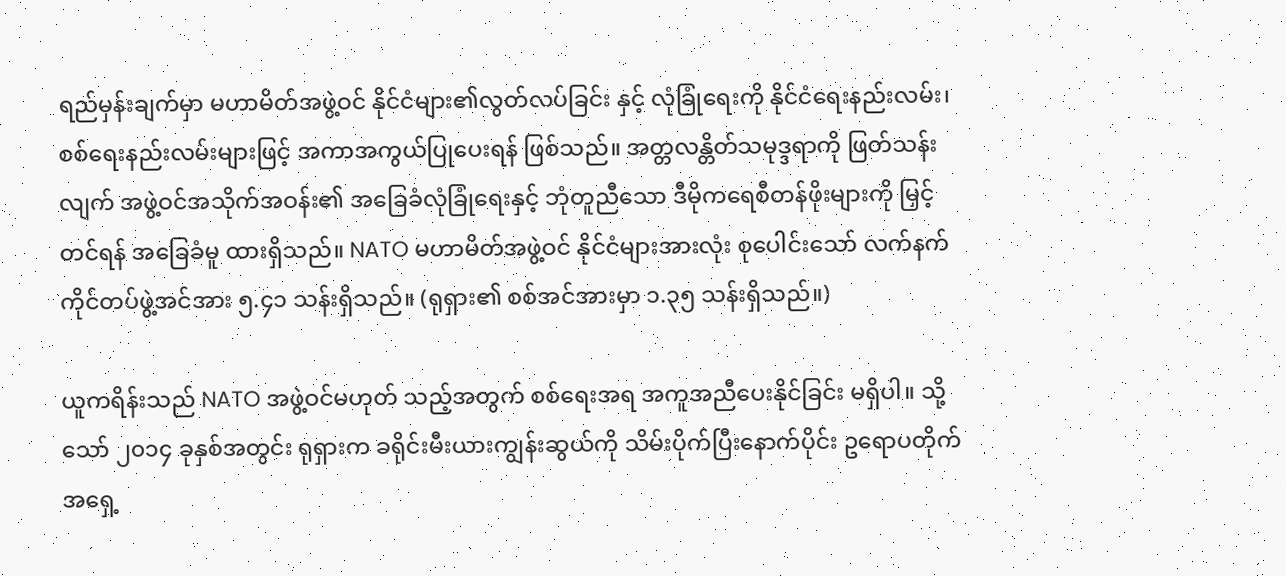ရည်မှန်းချက်မှာ မဟာမိတ်အဖွဲ့ဝင် နိုင်ငံများ၏လွတ်လပ်ခြင်း နှင့် လုံခြုံရေးကို နိုင်ငံရေးနည်းလမ်း၊ စစ်ရေးနည်းလမ်းများဖြင့် အကာအကွယ်ပြုပေးရန် ဖြစ်သည်။ အတ္တလန္တိတ်သမုဒ္ဒရာကို ဖြတ်သန်းလျက် အဖွဲ့ဝင်အသိုက်အဝန်း၏ အခြေခံလုံခြုံရေးနှင့် ဘုံတူညီသော ဒီမိုကရေစီတန်ဖိုးများကို မြှင့်တင်ရန် အခြေခံမူ ထားရှိသည်။ NATO မဟာမိတ်အဖွဲ့ဝင် နိုင်ငံများအားလုံး စုပေါင်းသော် လက်နက်ကိုင်တပ်ဖွဲ့အင်အား ၅.၄၁ သန်းရှိသည်။ (ရုရှား၏ စစ်အင်အားမှာ ၁.၃၅ သန်းရှိသည်။)

ယူကရိန်းသည် NATO အဖွဲ့ဝင်မဟုတ် သည့်အတွက် စစ်ရေးအရ အကူအညီပေးနိုင်ခြင်း မရှိပါ။ သို့သော် ၂၀၁၄ ခုနှစ်အတွင်း ရုရှားက ခရိုင်းမီးယားကျွန်းဆွယ်ကို သိမ်းပိုက်ပြီးနောက်ပိုင်း ဥရောပတိုက် အရှေ့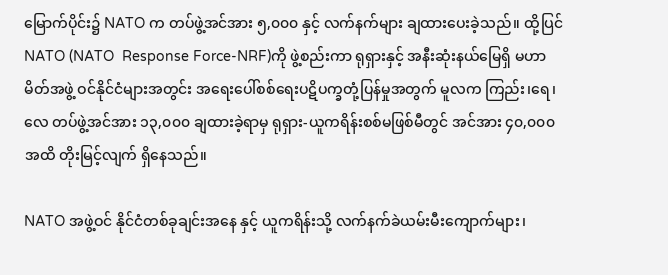မြောက်ပိုင်း၌ NATO က တပ်ဖွဲ့အင်အား ၅,၀၀၀ နှင့် လက်နက်များ ချထားပေးခဲ့သည်။ ထို့ပြင် NATO (NATO  Response Force-NRF)ကို ဖွဲ့စည်းကာ ရုရှားနှင့် အနီးဆုံးနယ်မြေရှိ မဟာမိတ်အဖွဲ့ ဝင်နိုင်ငံများအတွင်း အရေးပေါ်စစ်ရေးပဋိပက္ခတုံ့ပြန်မှုအတွက် မူလက ကြည်း၊ရေ၊လေ တပ်ဖွဲ့အင်အား ၁၃,၀၀၀ ချထားခဲ့ရာမှ ရုရှား-ယူကရိန်းစစ်မဖြစ်မီတွင် အင်အား ၄၀,၀၀၀ အထိ တိုးမြင့်လျက် ရှိနေသည်။

NATO အဖွဲ့ဝင် နိုင်ငံတစ်ခုချင်းအနေ နှင့် ယူကရိန်းသို့ လက်နက်ခဲယမ်းမီးကျောက်များ၊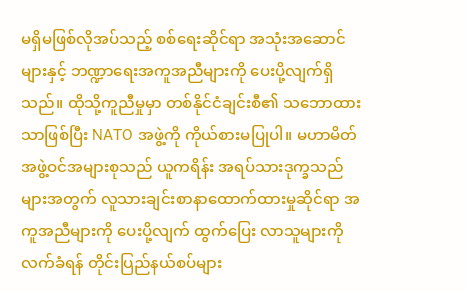မရှိမဖြစ်လိုအပ်သည့် စစ်ရေးဆိုင်ရာ အသုံးအဆောင်များနှင့် ဘဏ္ဍာရေးအကူအညီများကို ပေးပို့လျက်ရှိသည်။ ထိုသို့ကူညီမှုမှာ တစ်နိုင်ငံချင်းစီ၏ သဘောထားသာဖြစ်ပြီး NATO အဖွဲ့ကို ကိုယ်စားမပြုပါ။ မဟာမိတ်အဖွဲ့ဝင်အများစုသည် ယူကရိန်း အရပ်သားဒုက္ခသည်များအတွက် လူသားချင်းစာနာထောက်ထားမှုဆိုင်ရာ အကူအညီများကို ပေးပို့လျက် ထွက်ပြေး လာသူများကို လက်ခံရန် တိုင်းပြည်နယ်စပ်များ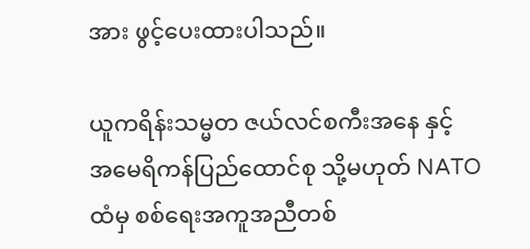အား ဖွင့်ပေးထားပါသည်။

ယူကရိန်းသမ္မတ ဇယ်လင်စကီးအနေ နှင့် အမေရိကန်ပြည်ထောင်စု သို့မဟုတ် NATO ထံမှ စစ်ရေးအကူအညီတစ်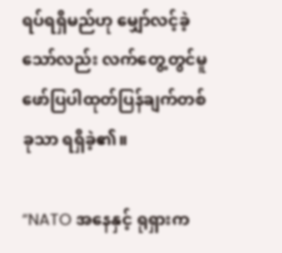ရပ်ရရှိမည်ဟု မျှော်လင့်ခဲ့သော်လည်း လက်တွေ့တွင်မူ ဖော်ပြပါထုတ်ပြန်ချက်တစ်ခုသာ ရရှိခဲ့၏။

“NATO အနေနှင့် ရုရှားက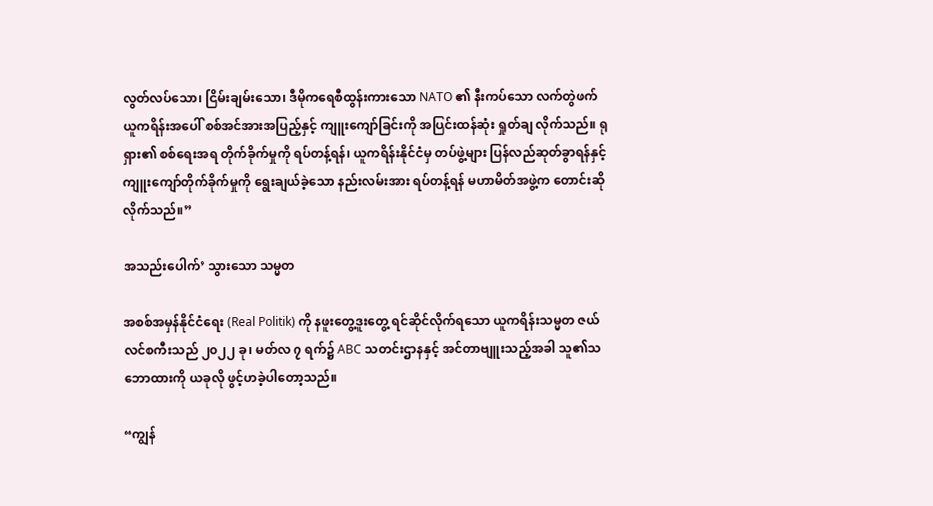လွတ်လပ်သော၊ ငြိမ်းချမ်းသော၊ ဒီမိုကရေစီထွန်းကားသော NATO ၏ နီးကပ်သော လက်တွဲဖက် ယူကရိန်းအပေါ် စစ်အင်အားအပြည့်နှင့် ကျူးကျော်ခြင်းကို အပြင်းထန်ဆုံး ရှုတ်ချ လိုက်သည်။ ရုရှား၏ စစ်ရေးအရ တိုက်ခိုက်မှုကို ရပ်တန့်ရန်၊ ယူကရိန်းနိုင်ငံမှ တပ်ဖွဲ့များ ပြန်လည်ဆုတ်ခွာရန်နှင့် ကျူးကျော်တိုက်ခိုက်မှုကို ရွေးချယ်ခဲ့သော နည်းလမ်းအား ရပ်တန့်ရန် မဟာမိတ်အဖွဲ့က တောင်းဆို လိုက်သည်။”

အသည်းပေါက်’ သွားသော သမ္မတ

အစစ်အမှန်နိုင်ငံရေး (Real Politik) ကို နဖူးတွေ့ဒူးတွေ့ ရင်ဆိုင်လိုက်ရသော ယူကရိန်းသမ္မတ ဇယ်လင်စကီးသည် ၂၀၂၂ ခု၊ မတ်လ ၇ ရက်၌ ABC သတင်းဌာနနှင့် အင်တာဗျူးသည့်အခါ သူ၏သဘောထားကို ယခုလို ဖွင့်ဟခဲ့ပါတော့သည်။

“ကျွန်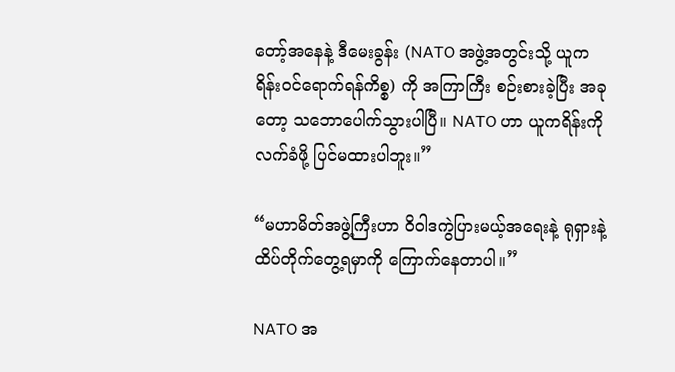တော့်အနေနဲ့ ဒီမေးခွန်း (NATO အဖွဲ့အတွင်းသို့ ယူကရိန်းဝင်ရောက်ရန်ကိစ္စ) ကို အကြာကြီး စဉ်းစားခဲ့ပြီး အခုတော့ သဘောပေါက်သွားပါပြီ။ NATO ဟာ ယူကရိန်းကို လက်ခံဖို့ ပြင်မထားပါဘူး။”

“မဟာမိတ်အဖွဲ့ကြီးဟာ ၀ိ၀ါဒကွဲပြားမယ့်အရေးနဲ့ ရုရှားနဲ့ ထိပ်တိုက်တွေ့ရမှာကို ကြောက်နေတာပါ။”

NATO အ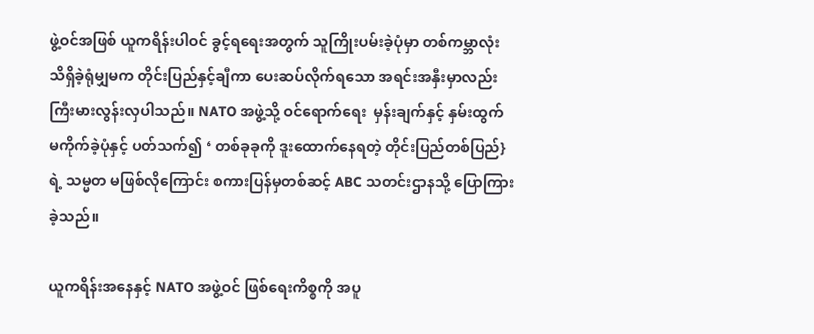ဖွဲ့ဝင်အဖြစ် ယူကရိန်းပါဝင် ခွင့်ရရေးအတွက် သူကြိုးပမ်းခဲ့ပုံမှာ တစ်ကမ္ဘာလုံး သိရှိခဲ့ရုံမျှမက တိုင်းပြည်နှင့်ချီကာ ပေးဆပ်လိုက်ရသော အရင်းအနှီးမှာလည်း ကြီးမားလွန်းလှပါသည်။ NATO အဖွဲ့သို့ ဝင်ရောက်ရေး  မှန်းချက်နှင့် နှမ်းထွက် မကိုက်ခဲ့ပုံနှင့် ပတ်သက်၍ ‘ တစ်ခုခုကို ဒူးထောက်နေရတဲ့ တိုင်းပြည်တစ်ပြည်}ရဲ့ သမ္မတ မဖြစ်လိုကြောင်း စကားပြန်မှတစ်ဆင့် ABC သတင်းဌာနသို့ ပြောကြားခဲ့သည်။

ယူကရိန်းအနေနှင့် NATO အဖွဲ့ဝင် ဖြစ်ရေးကိစ္စကို အပူ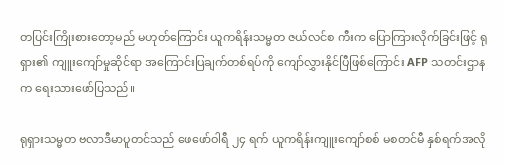တပြင်းကြိုးစားတော့မည် မဟုတ်ကြောင်း ယူကရိန်းသမ္မတ ဇယ်လင်စ ကီးက ပြောကြားလိုက်ခြင်းဖြင့် ရုရှား၏ ကျူးကျော်မှုဆိုင်ရာ အကြောင်းပြချက်တစ်ရပ်ကို ကျော်လွှားနိုင်ပြီဖြစ်ကြောင်း AFP သတင်းဌာနက ရေးသားဖော်ပြသည်။

ရုရှားသမ္မတ ဗလာဒီမာပူတင်သည် ဖေဖော်ဝါရီ ၂၄ ရက် ယူကရိန်းကျူးကျော်စစ် မစတင်မီ နှစ်ရက်အလို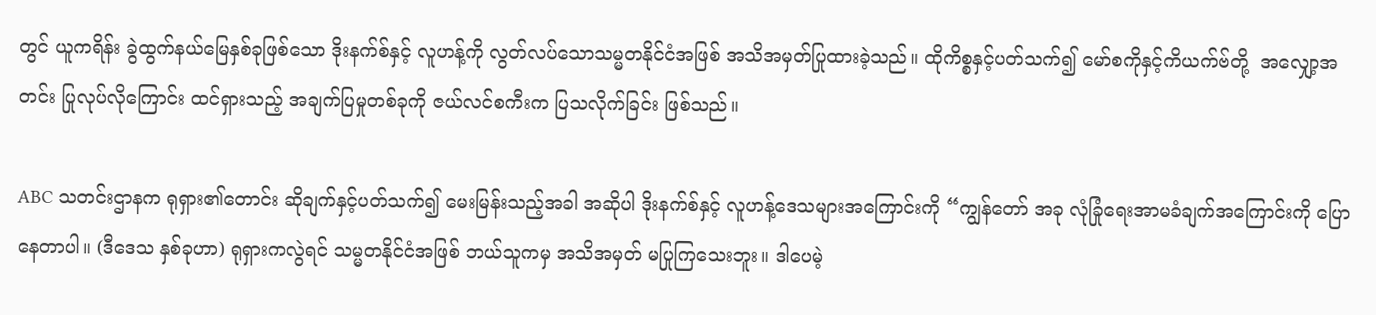တွင် ယူကရိန်း ခွဲထွက်နယ်မြေနှစ်ခုဖြစ်သော ဒိုးနက်စ်နှင့် လူဟန့်ကို လွတ်လပ်သောသမ္မတနိုင်ငံအဖြစ် အသိအမှတ်ပြုထားခဲ့သည်။ ထိုကိစ္စနှင့်ပတ်သက်၍ မော်စကိုနှင့်ကိယက်ဗ်တို့  အလျှော့အတင်း ပြုလုပ်လိုကြောင်း ထင်ရှားသည့် အချက်ပြမှုတစ်ခုကို ဇယ်လင်စကီးက ပြသလိုက်ခြင်း ဖြစ်သည်။

ABC သတင်းဌာနက ရုရှား၏တောင်း ဆိုချက်နှင့်ပတ်သက်၍ မေးမြန်းသည့်အခါ အဆိုပါ ဒိုးနက်စ်နှင့် လူဟန့်ဒေသများအကြောင်းကို “ကျွန်တော် အခု လုံခြုံရေးအာမခံချက်အကြောင်းကို ပြောနေတာပါ။ (ဒီဒေသ နှစ်ခုဟာ) ရုရှားကလွဲရင် သမ္မတနိုင်ငံအဖြစ် ဘယ်သူကမှ အသိအမှတ် မပြုကြသေးဘူး။ ဒါပေမဲ့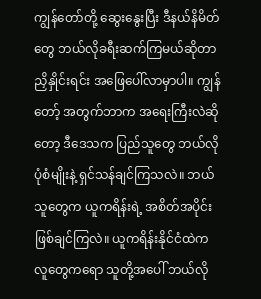ကျွန်တော်တို့ ဆွေးနွေးပြီး ဒီနယ်နိမိတ်တွေ ဘယ်လိုခရီးဆက်ကြမယ်ဆိုတာ ညှိနှိုင်းရင်း အဖြေပေါ်လာမှာပါ။ ကျွန်တော့် အတွက်ဘာက အရေးကြီးလဲဆိုတော့ ဒီဒေသက ပြည်သူတွေ ဘယ်လိုပုံစံမျိုးနဲ့ ရှင်သန်ချင်ကြသလဲ။ ဘယ်သူတွေက ယူကရိန်းရဲ့ အစိတ်အပိုင်း ဖြစ်ချင်ကြလဲ။ ယူကရိန်းနိုင်ငံထဲက လူတွေကရော သူတို့အပေါ် ဘယ်လို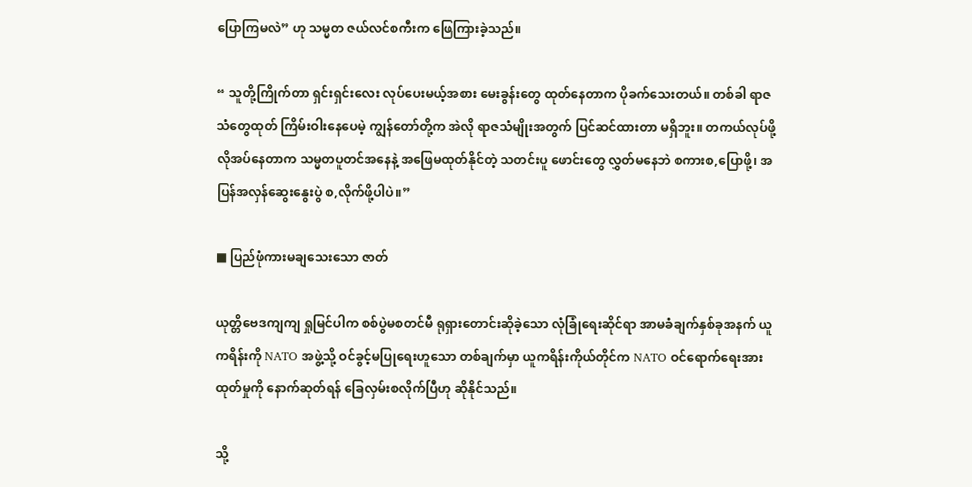ပြောကြမလဲ” ဟု သမ္မတ ဇယ်လင်စကီးက ဖြေကြားခဲ့သည်။

“ သူတို့ကြိုက်တာ ရှင်းရှင်းလေး လုပ်ပေးမယ့်အစား မေးခွန်းတွေ ထုတ်နေတာက ပိုခက်သေးတယ်။ တစ်ခါ ရာဇသံတွေထုတ် ကြိမ်းဝါးနေပေမဲ့ ကျွန်တော်တို့က အဲလို ရာဇသံမျိုးအတွက် ပြင်ဆင်ထားတာ မရှိဘူး။ တကယ်လုပ်ဖို့ လိုအပ်နေတာက သမ္မတပူတင်အနေနဲ့ အဖြေမထုတ်နိုင်တဲ့ သတင်းပူ ဖောင်းတွေ လွှတ်မနေဘဲ စကားစ,ပြောဖို့၊ အပြန်အလှန်ဆွေးနွေးပွဲ စ,လိုက်ဖို့ပါပဲ။”

■ ပြည်ဖုံကားမချသေးသော ဇာတ်

ယုတ္တိဗေဒကျကျ ရှုမြင်ပါက စစ်ပွဲမစတင်မီ ရုရှားတောင်းဆိုခဲ့သော လုံခြုံရေးဆိုင်ရာ အာမခံချက်နှစ်ခုအနက် ယူကရိန်းကို NATO အဖွဲ့သို့ ဝင်ခွင့်မပြုရေးဟူသော တစ်ချက်မှာ ယူကရိန်းကိုယ်တိုင်က NATO ဝင်ရောက်ရေးအားထုတ်မှုကို နောက်ဆုတ်ရန် ခြေလှမ်းစလိုက်ပြီဟု ဆိုနိုင်သည်။

သို့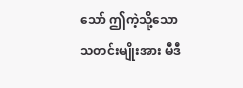သော် ဤကဲ့သို့သောသတင်းမျိုးအား မီဒီ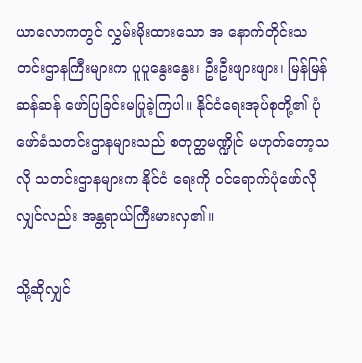ယာလောကတွင် လွှမ်းမိုးထားသော အ နောက်တိုင်းသတင်းဌာနကြီးများက ပူပူနွေးနွေး၊ ဦးဦးဖျားဖျား၊ မြန်မြန်ဆန်ဆန် ဖော်ပြခြင်းမပြုခဲ့ကြပါ။ နိုင်ငံရေးအုပ်စုတို့၏ ပုံဖော်ခံသတင်းဌာနများသည် စတုတ္ထမဏ္ဍိုင် မဟုတ်တော့သလို သတင်းဌာနများက နိုင်ငံ ရေးကို ဝင်ရောက်ပုံဖော်လိုလျှင်လည်း အန္တရာယ်ကြီးမားလှ၏။

သို့ဆိုလျှင်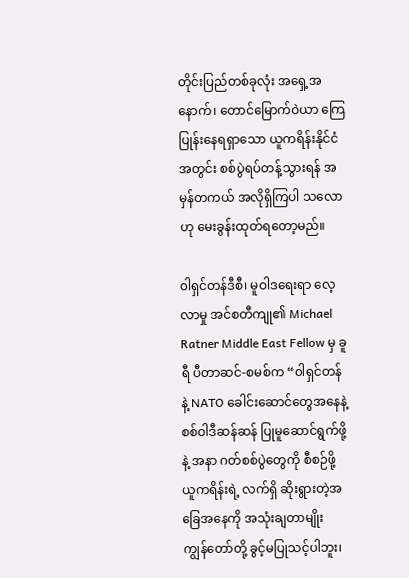တိုင်းပြည်တစ်ခုလုံး အရှေ့အနောက်၊ တောင်မြောက်ဝဲယာ ကြေပြုန်းနေရရှာသော ယူကရိန်းနိုင်ငံအတွင်း စစ်ပွဲရပ်တန့်သွားရန် အမှန်တကယ် အလိုရှိကြပါ သလောဟု မေးခွန်းထုတ်ရတော့မည်။

၀ါရှင်တန်ဒီစီ၊ မူဝါဒရေးရာ လေ့လာမှု အင်စတီကျု၏ Michael Ratner Middle East Fellow မှ ခူရီ ပီတာဆင်-စမစ်က “၀ါရှင်တန်နဲ့ NATO ခေါင်းဆောင်တွေအနေနဲ့ စစ်ဝါဒီဆန်ဆန် ပြုမူဆောင်ရွက်ဖို့နဲ့ အနာ ဂတ်စစ်ပွဲတွေကို စီစဉ်ဖို့ ယူကရိန်းရဲ့ လက်ရှိ ဆိုးရွားတဲ့အခြေအနေကို အသုံးချတာမျိုး ကျွန်တော်တို့ ခွင့်မပြုသင့်ပါဘူး၊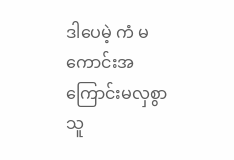ဒါပေမဲ့ ကံ မကောင်းအကြောင်းမလှစွာ သူ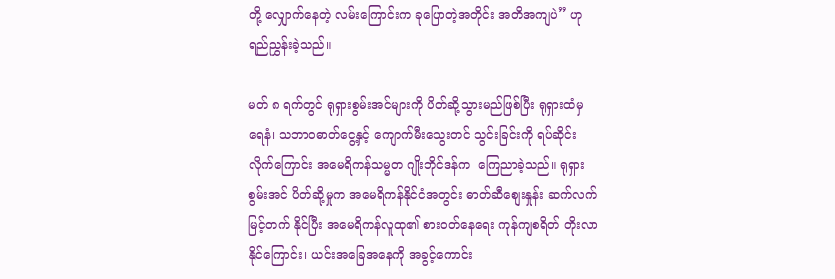တို့ လျှောက်နေတဲ့ လမ်းကြောင်းက ခုပြောတဲ့အတိုင်း အတိအကျပဲ” ဟု ရည်ညွှန်းခဲ့သည်။

မတ် ၈ ရက်တွင် ရုရှားစွမ်းအင်များကို ပိတ်ဆို့သွားမည်ဖြစ်ပြီး ရုရှားထံမှ ရေနံ၊ သဘာဝဓာတ်ငွေ့နှင့် ကျောက်မီးသွေးတင် သွင်းခြင်းကို ရပ်ဆိုင်းလိုက်ကြောင်း အမေရိကန်သမ္မတ ဂျိုးဘိုင်ဒန်က  ကြေညာခဲ့သည်။ ရုရှားစွမ်းအင် ပိတ်ဆို့မှုက အမေရိကန်နိုင်ငံအတွင်း ဓာတ်ဆီစျေးနှုန်း ဆက်လက်မြင့်တက် နိုင်ပြီး အမေရိကန်လူထု၏ စားဝတ်နေရေး ကုန်ကျစရိတ် တိုးလာနိုင်ကြောင်း၊ ယင်းအခြေအနေကို အခွင့်ကောင်း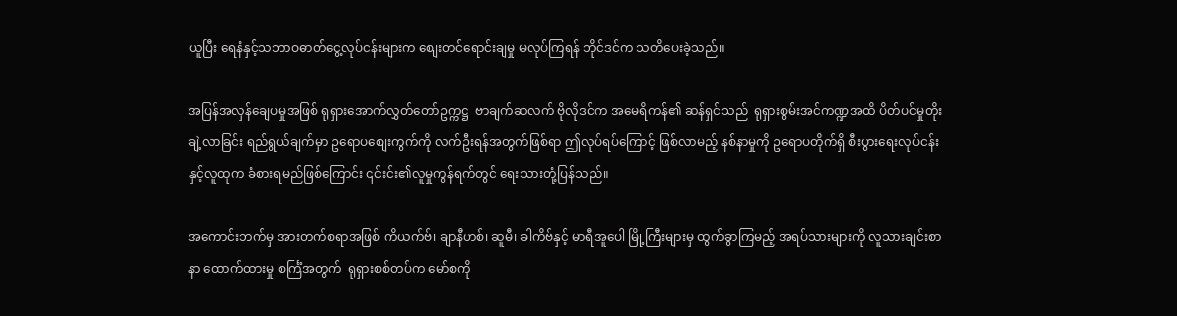ယူပြီး ရေနံနှင့်သဘာဝဓာတ်ငွေ့လုပ်ငန်းများက စျေးတင်ရောင်းချမှု မလုပ်ကြရန် ဘိုင်ဒင်က သတိပေးခဲ့သည်။

အပြန်အလှန်ချေပမှုအဖြစ် ရုရှားအောက်လွှတ်တော်ဥက္ကဋ္ဌ  ဗာချက်ဆလက် ဗိုလိုဒင်က အမေရိကန်၏ ဆန်ရှင်သည်  ရုရှားစွမ်းအင်ကဏ္ဍအထိ ပိတ်ပင်မှုတိုးချဲ့လာခြင်း ရည်ရွယ်ချက်မှာ ဥရောပစျေးကွက်ကို လက်ဦးရန်အတွက်ဖြစ်ရာ ဤလုပ်ရပ်ကြောင့် ဖြစ်လာမည့် နစ်နာမှုကို ဥရောပတိုက်ရှိ စီးပွားရေးလုပ်ငန်းနှင့်လူထုက ခံစားရမည်ဖြစ်ကြောင်း ၎င်းင်း၏လူမှုကွန်ရက်တွင် ရေးသားတုံ့ပြန်သည်။

အကောင်းဘက်မှ အားတက်စရာအဖြစ် ကိယက်ဗ်၊ ချာနီဟစ်၊ ဆူမီ၊ ခါကိဗ်နှင့် မာရီအူပေါ မြို့ကြီးများမှ ထွက်ခွာကြမည့် အရပ်သားများကို လူသားချင်းစာနာ ထောက်ထားမှု စင်္ကြံအတွက်  ရုရှားစစ်တပ်က မော်စကို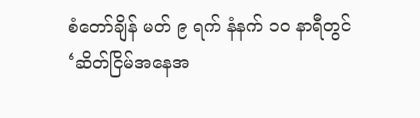စံတော်ချိန် မတ် ၉ ရက် နံနက် ၁၀ နာရီတွင်   ‘ဆိတ်ငြိမ်အနေအ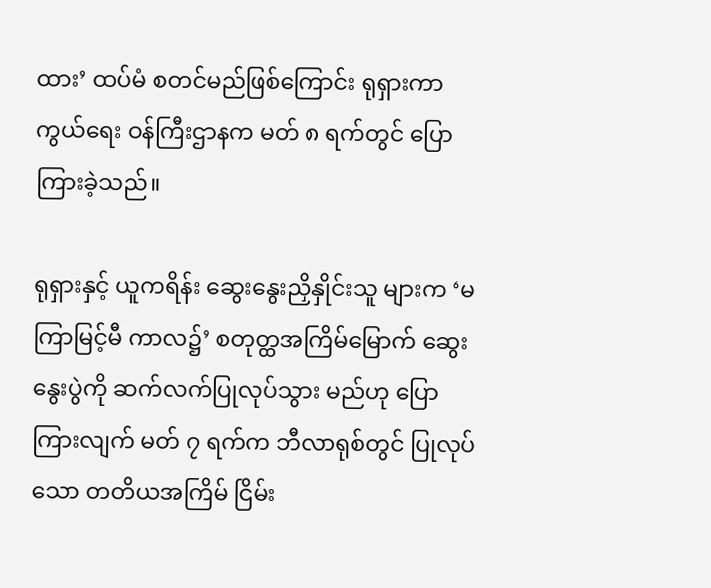ထား’ ထပ်မံ စတင်မည်ဖြစ်ကြောင်း ရုရှားကာကွယ်ရေး ဝန်ကြီးဌာနက မတ် ၈ ရက်တွင် ပြောကြားခဲ့သည်။

ရုရှားနှင့် ယူကရိန်း ဆွေးနွေးညှိနှိုင်းသူ များက ‘မကြာမြင့်မီ ကာလ၌’ စတုတ္ထအကြိမ်မြောက် ဆွေးနွေးပွဲကို ဆက်လက်ပြုလုပ်သွား မည်ဟု ပြောကြားလျက် မတ် ၇ ရက်က ဘီလာရုစ်တွင် ပြုလုပ်သော တတိယအကြိမ် ငြိမ်း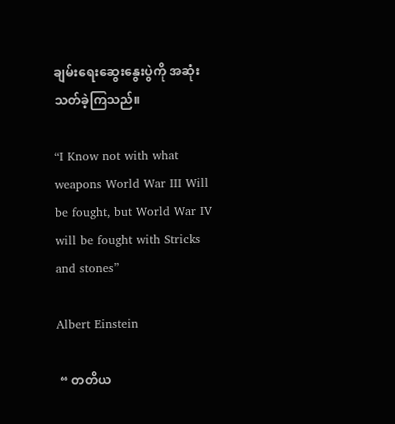ချမ်းရေးဆွေးနွေးပွဲကို အဆုံးသတ်ခဲ့ကြသည်။

“I Know not with what weapons World War III Will be fought, but World War IV will be fought with Stricks and stones”

Albert Einstein

 “ တတိယ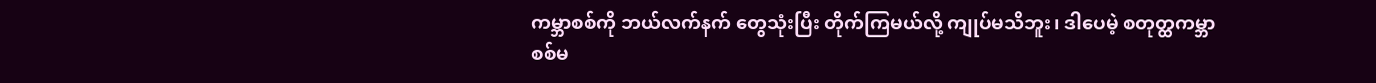ကမ္ဘာစစ်ကို ဘယ်လက်နက် တွေသုံးပြီး တိုက်ကြမယ်လို့ ကျုပ်မသိဘူး၊ ဒါပေမဲ့ စတုတ္ထကမ္ဘာစစ်မ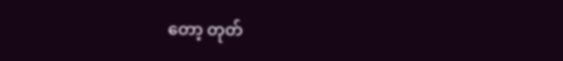တော့ တုတ်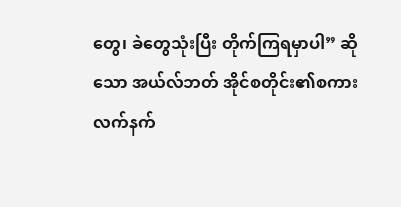တွေ၊ ခဲတွေသုံးပြီး တိုက်ကြရမှာပါ” ဆိုသော အယ်လ်ဘတ် အိုင်စတိုင်း၏စကား လက်နက်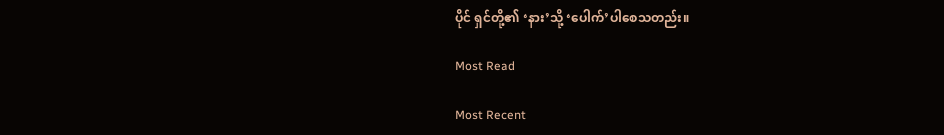ပိုင် ရှင်တို့၏ ‘နား’သို့ ‘ပေါက်’ပါစေသတည်း။

Most Read

Most Recent